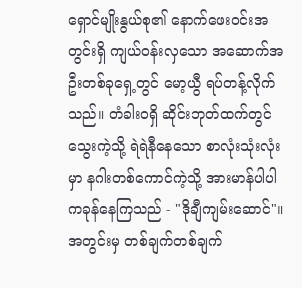ရှောင်မျိုးနွယ်စု၏ နောက်ဖေးဝင်းအတွင်းရှိ ကျယ်ဝန်းလှသော အဆောက်အဦးတစ်ခုရှေ့တွင် မော့ယွီ ရပ်တန့်လိုက်သည်။ တံခါးဝရှိ ဆိုင်းဘုတ်ထက်တွင် သွေးကဲ့သို့ ရဲရဲနီနေသော စာလုံးသုံးလုံးမှာ နဂါးတစ်ကောင်ကဲ့သို့ အားမာန်ပါပါ ကခုန်နေကြသည် - "ဒိုချီကျမ်းဆောင်"။
အတွင်းမှ တစ်ချက်တစ်ချက်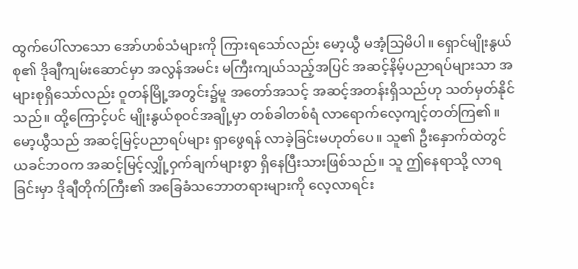ထွက်ပေါ်လာသော အော်ဟစ်သံများကို ကြားရသော်လည်း မော့ယွီ မအံ့သြမိပါ။ ရှောင်မျိုးနွယ်စု၏ ဒိုချီကျမ်းဆောင်မှာ အလွန်အမင်း မကြီးကျယ်သည့်အပြင် အဆင့်နိမ့်ပညာရပ်များသာ အများစုရှိသော်လည်း ဝူတန်မြို့အတွင်း၌မူ အတော်အသင့် အဆင့်အတန်းရှိသည်ဟု သတ်မှတ်နိုင်သည်။ ထို့ကြောင့်ပင် မျိုးနွယ်စုဝင်အချို့မှာ တစ်ခါတစ်ရံ လာရောက်လေ့ကျင့်တတ်ကြ၏။ မော့ယွီသည် အဆင့်မြင့်ပညာရပ်များ ရှာဖွေရန် လာခဲ့ခြင်းမဟုတ်ပေ။ သူ၏ ဦးနှောက်ထဲတွင် ယခင်ဘဝက အဆင့်မြင့်လျှို့ဝှက်ချက်များစွာ ရှိနေပြီးသားဖြစ်သည်။ သူ ဤနေရာသို့ လာရခြင်းမှာ ဒိုချီတိုက်ကြီး၏ အခြေခံသဘောတရားများကို လေ့လာရင်း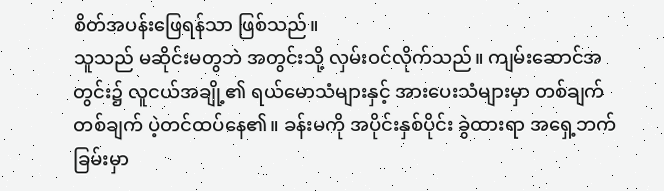စိတ်အပန်းဖြေရန်သာ ဖြစ်သည်။
သူသည် မဆိုင်းမတွဘဲ အတွင်းသို့ လှမ်းဝင်လိုက်သည်။ ကျမ်းဆောင်အတွင်း၌ လူငယ်အချို့၏ ရယ်မောသံများနှင့် အားပေးသံများမှာ တစ်ချက်တစ်ချက် ပဲ့တင်ထပ်နေ၏။ ခန်းမကို အပိုင်းနှစ်ပိုင်း ခွဲထားရာ အရှေ့ဘက်ခြမ်းမှာ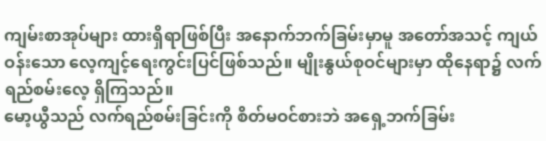ကျမ်းစာအုပ်များ ထားရှိရာဖြစ်ပြီး အနောက်ဘက်ခြမ်းမှာမူ အတော်အသင့် ကျယ်ဝန်းသော လေ့ကျင့်ရေးကွင်းပြင်ဖြစ်သည်။ မျိုးနွယ်စုဝင်များမှာ ထိုနေရာ၌ လက်ရည်စမ်းလေ့ ရှိကြသည်။
မော့ယွီသည် လက်ရည်စမ်းခြင်းကို စိတ်မဝင်စားဘဲ အရှေ့ဘက်ခြမ်း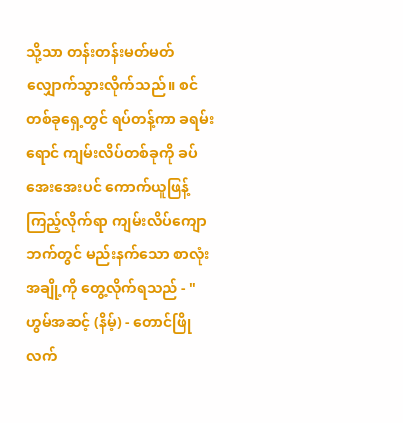သို့သာ တန်းတန်းမတ်မတ် လျှောက်သွားလိုက်သည်။ စင်တစ်ခုရှေ့တွင် ရပ်တန့်ကာ ခရမ်းရောင် ကျမ်းလိပ်တစ်ခုကို ခပ်အေးအေးပင် ကောက်ယူဖြန့်ကြည့်လိုက်ရာ ကျမ်းလိပ်ကျောဘက်တွင် မည်းနက်သော စာလုံးအချို့ကို တွေ့လိုက်ရသည် - "ဟွမ်အဆင့် (နိမ့်) - တောင်ဖြိုလက်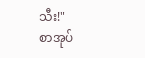သီး!"
စာအုပ်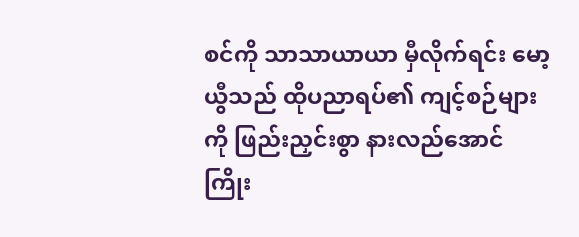စင်ကို သာသာယာယာ မှီလိုက်ရင်း မော့ယွီသည် ထိုပညာရပ်၏ ကျင့်စဉ်များကို ဖြည်းညှင်းစွာ နားလည်အောင် ကြိုး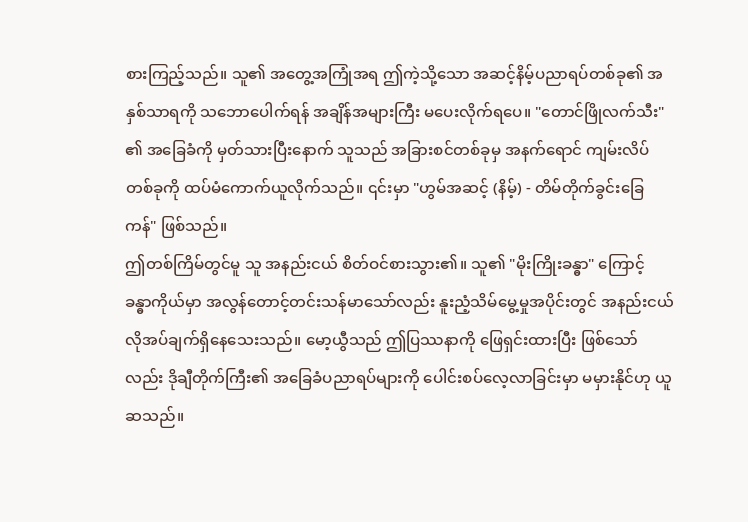စားကြည့်သည်။ သူ၏ အတွေ့အကြုံအရ ဤကဲ့သို့သော အဆင့်နိမ့်ပညာရပ်တစ်ခု၏ အနှစ်သာရကို သဘောပေါက်ရန် အချိန်အများကြီး မပေးလိုက်ရပေ။ "တောင်ဖြိုလက်သီး" ၏ အခြေခံကို မှတ်သားပြီးနောက် သူသည် အခြားစင်တစ်ခုမှ အနက်ရောင် ကျမ်းလိပ်တစ်ခုကို ထပ်မံကောက်ယူလိုက်သည်။ ၎င်းမှာ "ဟွမ်အဆင့် (နိမ့်) - တိမ်တိုက်ခွင်းခြေကန်" ဖြစ်သည်။
ဤတစ်ကြိမ်တွင်မူ သူ အနည်းငယ် စိတ်ဝင်စားသွား၏။ သူ၏ "မိုးကြိုးခန္ဓာ" ကြောင့် ခန္ဓာကိုယ်မှာ အလွန်တောင့်တင်းသန်မာသော်လည်း နူးညံ့သိမ်မွေ့မှုအပိုင်းတွင် အနည်းငယ် လိုအပ်ချက်ရှိနေသေးသည်။ မော့ယွီသည် ဤပြဿနာကို ဖြေရှင်းထားပြီး ဖြစ်သော်လည်း ဒိုချီတိုက်ကြီး၏ အခြေခံပညာရပ်များကို ပေါင်းစပ်လေ့လာခြင်းမှာ မမှားနိုင်ဟု ယူဆသည်။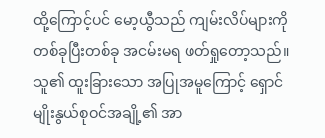ထို့ကြောင့်ပင် မော့ယွီသည် ကျမ်းလိပ်များကို တစ်ခုပြီးတစ်ခု အငမ်းမရ ဖတ်ရှုတော့သည်။ သူ၏ ထူးခြားသော အပြုအမူကြောင့် ရှောင်မျိုးနွယ်စုဝင်အချို့၏ အာ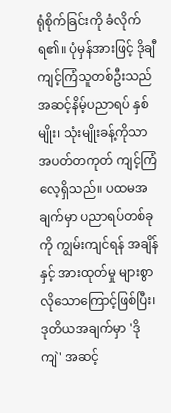ရုံစိုက်ခြင်းကို ခံလိုက်ရ၏။ ပုံမှန်အားဖြင့် ဒိုချီကျင့်ကြံသူတစ်ဦးသည် အဆင့်နိမ့်ပညာရပ် နှစ်မျိုး၊ သုံးမျိုးခန့်ကိုသာ အပတ်တကုတ် ကျင့်ကြံလေ့ရှိသည်။ ပထမအချက်မှာ ပညာရပ်တစ်ခုကို ကျွမ်းကျင်ရန် အချိန်နှင့် အားထုတ်မှု များစွာလိုသောကြောင့်ဖြစ်ပြီး၊ ဒုတိယအချက်မှာ 'ဒိုကျဲ' အဆင့်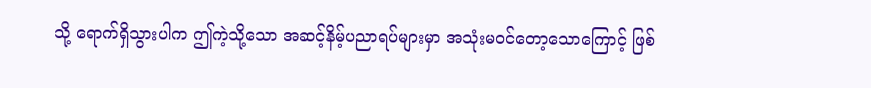သို့ ရောက်ရှိသွားပါက ဤကဲ့သို့သော အဆင့်နိမ့်ပညာရပ်များမှာ အသုံးမဝင်တော့သောကြောင့် ဖြစ်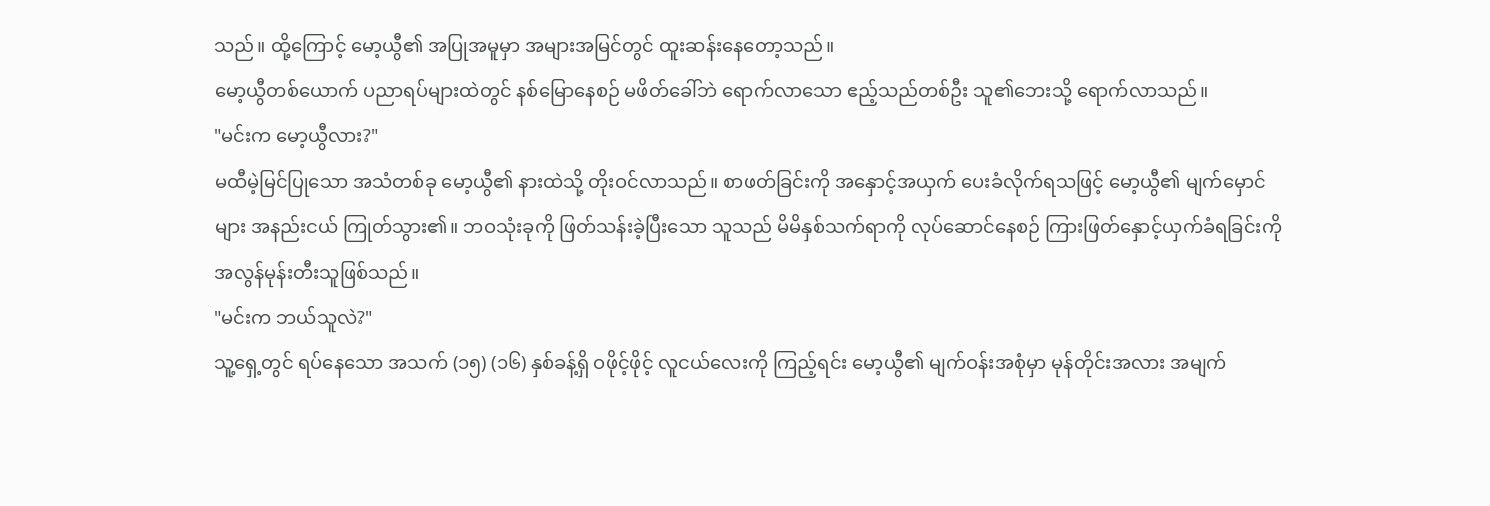သည်။ ထို့ကြောင့် မော့ယွီ၏ အပြုအမူမှာ အများအမြင်တွင် ထူးဆန်းနေတော့သည်။
မော့ယွီတစ်ယောက် ပညာရပ်များထဲတွင် နစ်မြောနေစဉ် မဖိတ်ခေါ်ဘဲ ရောက်လာသော ဧည့်သည်တစ်ဦး သူ၏ဘေးသို့ ရောက်လာသည်။
"မင်းက မော့ယွီလား?"
မထီမဲ့မြင်ပြုသော အသံတစ်ခု မော့ယွီ၏ နားထဲသို့ တိုးဝင်လာသည်။ စာဖတ်ခြင်းကို အနှောင့်အယှက် ပေးခံလိုက်ရသဖြင့် မော့ယွီ၏ မျက်မှောင်များ အနည်းငယ် ကြုတ်သွား၏။ ဘဝသုံးခုကို ဖြတ်သန်းခဲ့ပြီးသော သူသည် မိမိနှစ်သက်ရာကို လုပ်ဆောင်နေစဉ် ကြားဖြတ်နှောင့်ယှက်ခံရခြင်းကို အလွန်မုန်းတီးသူဖြစ်သည်။
"မင်းက ဘယ်သူလဲ?"
သူ့ရှေ့တွင် ရပ်နေသော အသက် (၁၅) (၁၆) နှစ်ခန့်ရှိ ဝဖိုင့်ဖိုင့် လူငယ်လေးကို ကြည့်ရင်း မော့ယွီ၏ မျက်ဝန်းအစုံမှာ မုန်တိုင်းအလား အမျက်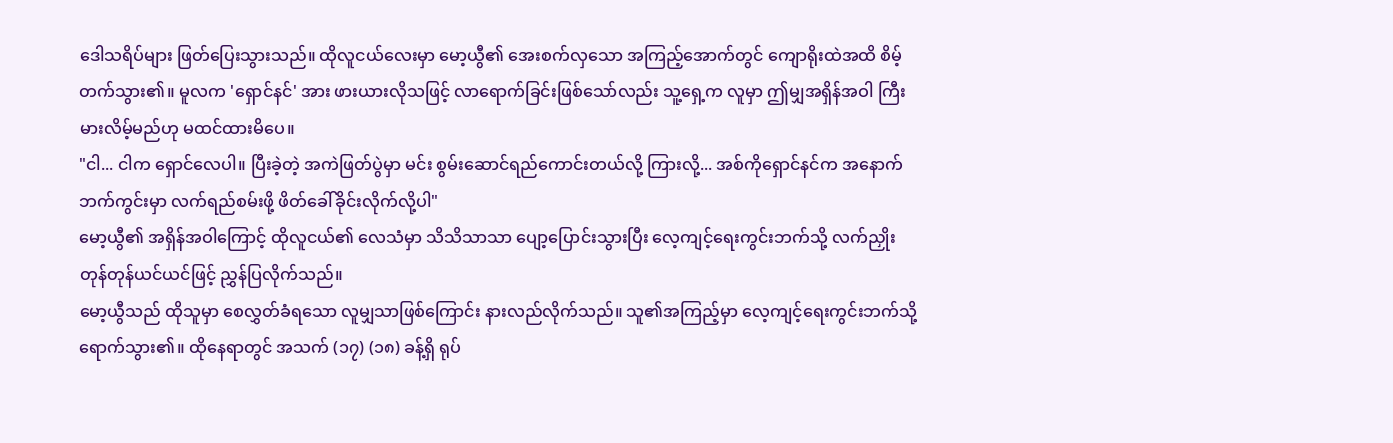ဒေါသရိပ်များ ဖြတ်ပြေးသွားသည်။ ထိုလူငယ်လေးမှာ မော့ယွီ၏ အေးစက်လှသော အကြည့်အောက်တွင် ကျောရိုးထဲအထိ စိမ့်တက်သွား၏။ မူလက 'ရှောင်နင်' အား ဖားယားလိုသဖြင့် လာရောက်ခြင်းဖြစ်သော်လည်း သူ့ရှေ့က လူမှာ ဤမျှအရှိန်အဝါ ကြီးမားလိမ့်မည်ဟု မထင်ထားမိပေ။
"ငါ... ငါက ရှောင်လေပါ။ ပြီးခဲ့တဲ့ အကဲဖြတ်ပွဲမှာ မင်း စွမ်းဆောင်ရည်ကောင်းတယ်လို့ ကြားလို့... အစ်ကိုရှောင်နင်က အနောက်ဘက်ကွင်းမှာ လက်ရည်စမ်းဖို့ ဖိတ်ခေါ်ခိုင်းလိုက်လို့ပါ"
မော့ယွီ၏ အရှိန်အဝါကြောင့် ထိုလူငယ်၏ လေသံမှာ သိသိသာသာ ပျော့ပြောင်းသွားပြီး လေ့ကျင့်ရေးကွင်းဘက်သို့ လက်ညှိုးတုန်တုန်ယင်ယင်ဖြင့် ညွှန်ပြလိုက်သည်။
မော့ယွီသည် ထိုသူမှာ စေလွှတ်ခံရသော လူမျှသာဖြစ်ကြောင်း နားလည်လိုက်သည်။ သူ၏အကြည့်မှာ လေ့ကျင့်ရေးကွင်းဘက်သို့ ရောက်သွား၏။ ထိုနေရာတွင် အသက် (၁၇) (၁၈) ခန့်ရှိ ရုပ်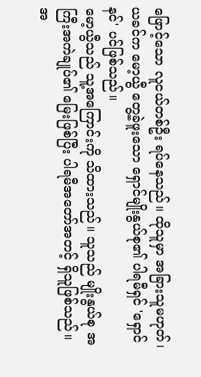ဖြောင့်သော လူငယ်တစ်ဦး ရပ်နေသည်။ ထိုသူမှာ အခြားသူမဟုတ်၊ ယခင်က မော့ယွီ တွေ့ခဲ့ဖူးသော ရှောင်မျိုးနွယ်စု၏ ပါရမီရှင် 'ရှောင်နင်' ပင်ဖြစ်သည်။
မော့ယွီသည် သူ့အကြောင်းကို သိထားသည်။ သူသည် မျိုးနွယ်စု အကြီးအကဲချုပ်၏ မြေးဖြစ်ပြီး ပါရမီအတော်အတင့် ရှိသူဖြစ်သည်။ အ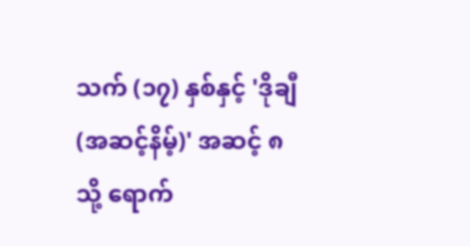သက် (၁၇) နှစ်နှင့် 'ဒိုချီ (အဆင့်နိမ့်)' အဆင့် ၈ သို့ ရောက်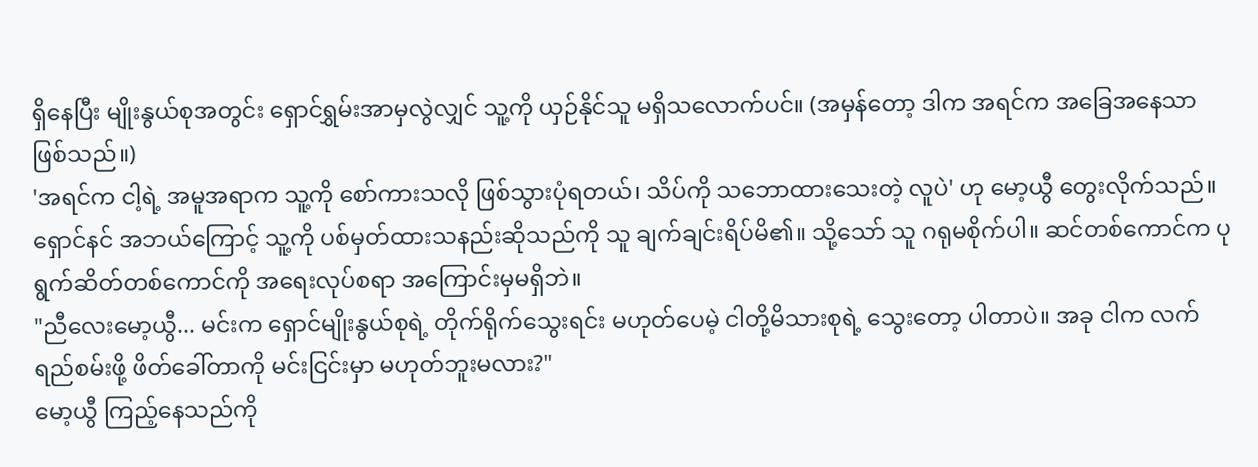ရှိနေပြီး မျိုးနွယ်စုအတွင်း ရှောင်ရွှမ်းအာမှလွဲလျှင် သူ့ကို ယှဉ်နိုင်သူ မရှိသလောက်ပင်။ (အမှန်တော့ ဒါက အရင်က အခြေအနေသာ ဖြစ်သည်။)
'အရင်က ငါ့ရဲ့ အမူအရာက သူ့ကို စော်ကားသလို ဖြစ်သွားပုံရတယ်၊ သိပ်ကို သဘောထားသေးတဲ့ လူပဲ' ဟု မော့ယွီ တွေးလိုက်သည်။ ရှောင်နင် အဘယ်ကြောင့် သူ့ကို ပစ်မှတ်ထားသနည်းဆိုသည်ကို သူ ချက်ချင်းရိပ်မိ၏။ သို့သော် သူ ဂရုမစိုက်ပါ။ ဆင်တစ်ကောင်က ပုရွက်ဆိတ်တစ်ကောင်ကို အရေးလုပ်စရာ အကြောင်းမှမရှိဘဲ။
"ညီလေးမော့ယွီ... မင်းက ရှောင်မျိုးနွယ်စုရဲ့ တိုက်ရိုက်သွေးရင်း မဟုတ်ပေမဲ့ ငါတို့မိသားစုရဲ့ သွေးတော့ ပါတာပဲ။ အခု ငါက လက်ရည်စမ်းဖို့ ဖိတ်ခေါ်တာကို မင်းငြင်းမှာ မဟုတ်ဘူးမလား?"
မော့ယွီ ကြည့်နေသည်ကို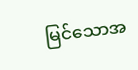မြင်သောအ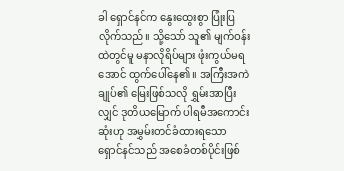ခါ ရှောင်နင်က နွေးထွေးစွာ ပြုံးပြလိုက်သည်။ သို့သော် သူ၏ မျက်ဝန်းထဲတွင်မူ မနာလိုရိပ်များ ဖုံးကွယ်မရအောင် ထွက်ပေါ်နေ၏။ အကြီးအကဲချုပ်၏ မြေးဖြစ်သလို ရွှမ်းအာပြီးလျှင် ဒုတိယမြောက် ပါရမီအကောင်းဆုံးဟု အမွှမ်းတင်ခံထားရသော ရှောင်နင်သည် အစေခံတစ်ပိုင်းဖြစ်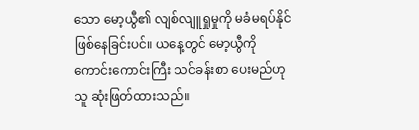သော မော့ယွီ၏ လျစ်လျူရှုမှုကို မခံမရပ်နိုင်ဖြစ်နေခြင်းပင်။ ယနေ့တွင် မော့ယွီကို ကောင်းကောင်းကြီး သင်ခန်းစာ ပေးမည်ဟု သူ ဆုံးဖြတ်ထားသည်။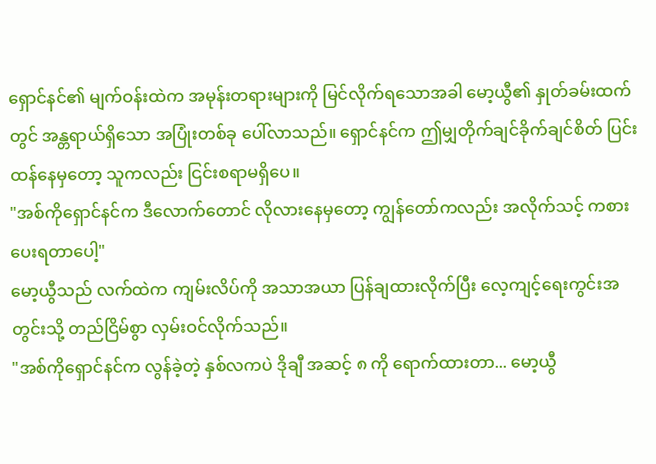ရှောင်နင်၏ မျက်ဝန်းထဲက အမုန်းတရားများကို မြင်လိုက်ရသောအခါ မော့ယွီ၏ နှုတ်ခမ်းထက်တွင် အန္တရာယ်ရှိသော အပြုံးတစ်ခု ပေါ်လာသည်။ ရှောင်နင်က ဤမျှတိုက်ချင်ခိုက်ချင်စိတ် ပြင်းထန်နေမှတော့ သူကလည်း ငြင်းစရာမရှိပေ။
"အစ်ကိုရှောင်နင်က ဒီလောက်တောင် လိုလားနေမှတော့ ကျွန်တော်ကလည်း အလိုက်သင့် ကစားပေးရတာပေါ့"
မော့ယွီသည် လက်ထဲက ကျမ်းလိပ်ကို အသာအယာ ပြန်ချထားလိုက်ပြီး လေ့ကျင့်ရေးကွင်းအတွင်းသို့ တည်ငြိမ်စွာ လှမ်းဝင်လိုက်သည်။
"အစ်ကိုရှောင်နင်က လွန်ခဲ့တဲ့ နှစ်လကပဲ ဒိုချီ အဆင့် ၈ ကို ရောက်ထားတာ... မော့ယွီ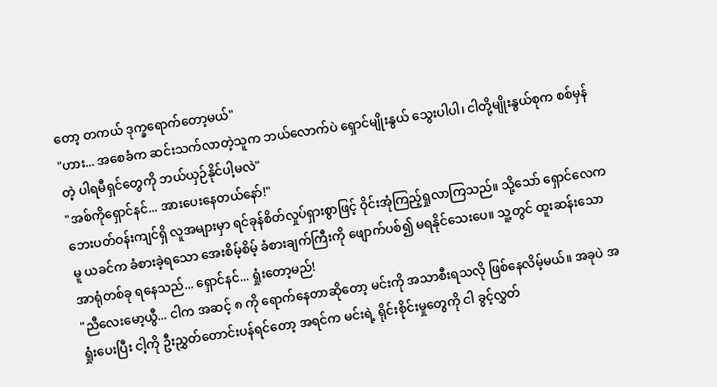တော့ တကယ် ဒုက္ခရောက်တော့မယ်"
"ဟား... အစေခံက ဆင်းသက်လာတဲ့သူက ဘယ်လောက်ပဲ ရှောင်မျိုးနွယ် သွေးပါပါ၊ ငါတို့မျိုးနွယ်စုက စစ်မှန်တဲ့ ပါရမီရှင်တွေကို ဘယ်ယှဉ်နိုင်ပါ့မလဲ"
"အစ်ကိုရှောင်နင်... အားပေးနေတယ်နော်!"
ဘေးပတ်ဝန်းကျင်ရှိ လူအများမှာ ရင်ခုန်စိတ်လှုပ်ရှားစွာဖြင့် ဝိုင်းအုံကြည့်ရှုလာကြသည်။ သို့သော် ရှောင်လေကမူ ယခင်က ခံစားခဲ့ရသော အေးစိမ့်စိမ့် ခံစားချက်ကြီးကို ဖျောက်ပစ်၍ မရနိုင်သေးပေ။ သူ့တွင် ထူးဆန်းသော အာရုံတစ်ခု ရနေသည်... ရှောင်နင်... ရှုံးတော့မည်!
"ညီလေးမော့ယွီ... ငါက အဆင့် ၈ ကို ရောက်နေတာဆိုတော့ မင်းကို အသာစီးရသလို ဖြစ်နေလိမ့်မယ်။ အခုပဲ အရှုံးပေးပြီး ငါ့ကို ဦးညွှတ်တောင်းပန်ရင်တော့ အရင်က မင်းရဲ့ ရိုင်းစိုင်းမှုတွေကို ငါ ခွင့်လွှတ်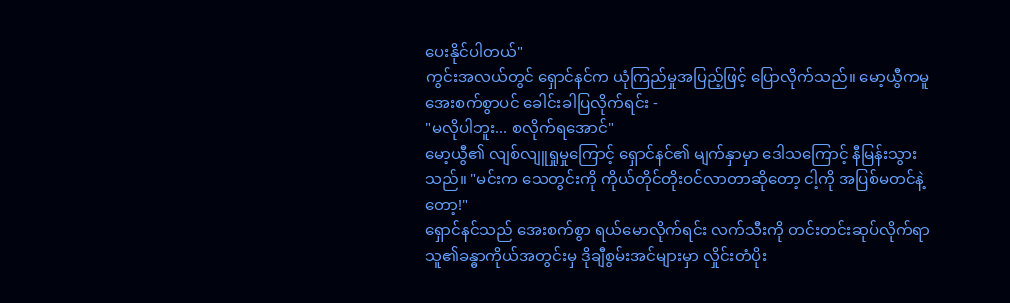ပေးနိုင်ပါတယ်"
ကွင်းအလယ်တွင် ရှောင်နင်က ယုံကြည်မှုအပြည့်ဖြင့် ပြောလိုက်သည်။ မော့ယွီကမူ အေးစက်စွာပင် ခေါင်းခါပြလိုက်ရင်း -
"မလိုပါဘူး... စလိုက်ရအောင်"
မော့ယွီ၏ လျစ်လျူရှုမှုကြောင့် ရှောင်နင်၏ မျက်နှာမှာ ဒေါသကြောင့် နီမြန်းသွားသည်။ "မင်းက သေတွင်းကို ကိုယ်တိုင်တိုးဝင်လာတာဆိုတော့ ငါ့ကို အပြစ်မတင်နဲ့တော့!"
ရှောင်နင်သည် အေးစက်စွာ ရယ်မောလိုက်ရင်း လက်သီးကို တင်းတင်းဆုပ်လိုက်ရာ သူ၏ခန္ဓာကိုယ်အတွင်းမှ ဒိုချီစွမ်းအင်များမှာ လှိုင်းတံပိုး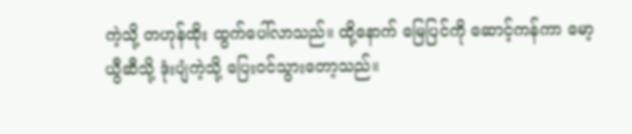ကဲ့သို့ တဟုန်ထိုး ထွက်ပေါ်လာသည်။ ထို့နောက် မြေပြင်ကို ဆောင့်ကန်ကာ မော့ယွီဆီသို့ ဒုံးပျံကဲ့သို့ ပြေးဝင်သွားတော့သည်။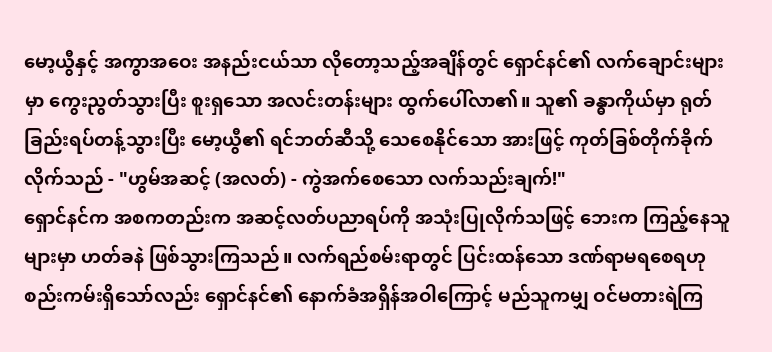မော့ယွီနှင့် အကွာအဝေး အနည်းငယ်သာ လိုတော့သည့်အချိန်တွင် ရှောင်နင်၏ လက်ချောင်းများမှာ ကွေးညွတ်သွားပြီး စူးရှသော အလင်းတန်းများ ထွက်ပေါ်လာ၏။ သူ၏ ခန္ဓာကိုယ်မှာ ရုတ်ခြည်းရပ်တန့်သွားပြီး မော့ယွီ၏ ရင်ဘတ်ဆီသို့ သေစေနိုင်သော အားဖြင့် ကုတ်ခြစ်တိုက်ခိုက်လိုက်သည် - "ဟွမ်အဆင့် (အလတ်) - ကွဲအက်စေသော လက်သည်းချက်!"
ရှောင်နင်က အစကတည်းက အဆင့်လတ်ပညာရပ်ကို အသုံးပြုလိုက်သဖြင့် ဘေးက ကြည့်နေသူများမှာ ဟတ်ခနဲ ဖြစ်သွားကြသည်။ လက်ရည်စမ်းရာတွင် ပြင်းထန်သော ဒဏ်ရာမရစေရဟု စည်းကမ်းရှိသော်လည်း ရှောင်နင်၏ နောက်ခံအရှိန်အဝါကြောင့် မည်သူကမျှ ဝင်မတားရဲကြ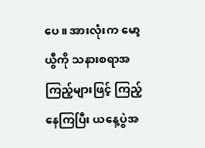ပေ။ အားလုံးက မော့ယွီကို သနားစရာအကြည့်များဖြင့် ကြည့်နေကြပြီး ယနေ့ပွဲအ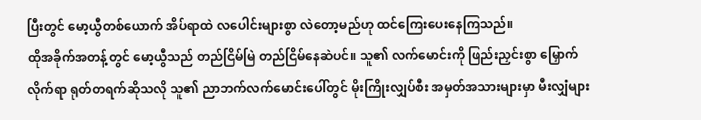ပြီးတွင် မော့ယွီတစ်ယောက် အိပ်ရာထဲ လပေါင်းများစွာ လဲတော့မည်ဟု ထင်ကြေးပေးနေကြသည်။
ထိုအခိုက်အတန့်တွင် မော့ယွီသည် တည်ငြိမ်မြဲ တည်ငြိမ်နေဆဲပင်။ သူ၏ လက်မောင်းကို ဖြည်းညှင်းစွာ မြှောက်လိုက်ရာ ရုတ်တရက်ဆိုသလို သူ၏ ညာဘက်လက်မောင်းပေါ်တွင် မိုးကြိုးလျှပ်စီး အမှတ်အသားများမှာ မီးလျှံများ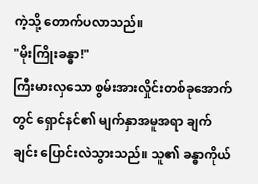ကဲ့သို့ တောက်ပလာသည်။
"မိုးကြိုးခန္ဓာ!"
ကြီးမားလှသော စွမ်းအားလှိုင်းတစ်ခုအောက်တွင် ရှောင်နင်၏ မျက်နှာအမူအရာ ချက်ချင်း ပြောင်းလဲသွားသည်။ သူ၏ ခန္ဓာကိုယ်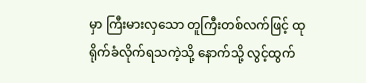မှာ ကြီးမားလှသော တူကြီးတစ်လက်ဖြင့် ထုရိုက်ခံလိုက်ရသကဲ့သို့ နောက်သို့ လွင့်ထွက်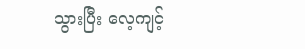သွားပြီး လေ့ကျင့်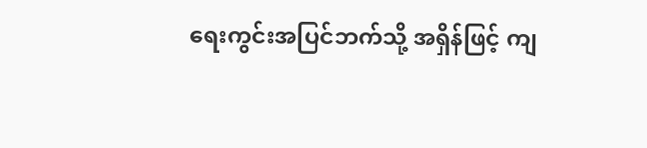ရေးကွင်းအပြင်ဘက်သို့ အရှိန်ဖြင့် ကျ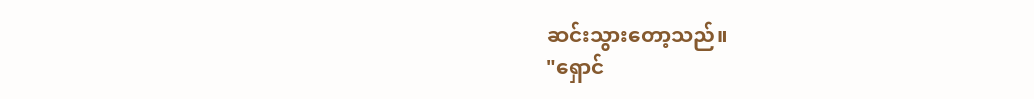ဆင်းသွားတော့သည်။
"ရှောင်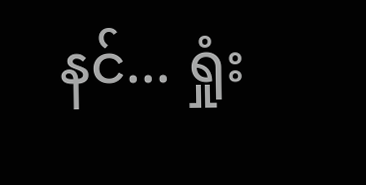နင်... ရှုံး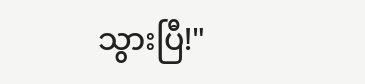သွားပြီ!"